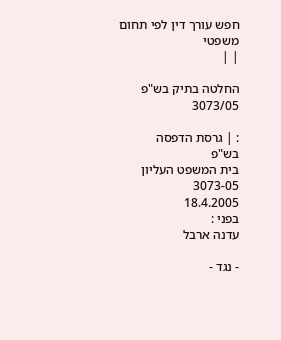חפש עורך דין לפי תחום משפטי
| |

החלטה בתיק בש"פ 3073/05

: | גרסת הדפסה
בש"פ
בית המשפט העליון
3073-05
18.4.2005
בפני :
עדנה ארבל

- נגד -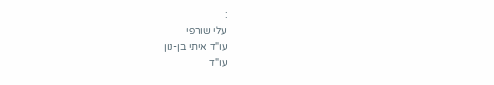:
עלי שורפי
עו"ד איתי בן-נון
עו"ד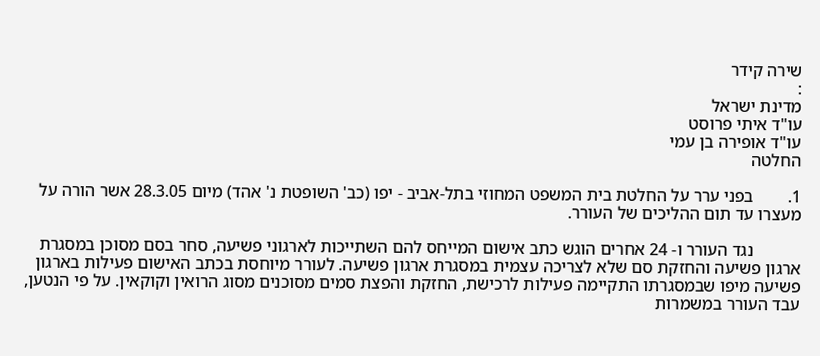שירה קידר
:
מדינת ישראל
עו"ד איתי פרוסט
עו"ד אופירה בן עמי
החלטה

1.        בפני ערר על החלטת בית המשפט המחוזי בתל-אביב - יפו (כב' השופטת נ' אהד) מיום 28.3.05 אשר הורה על מעצרו עד תום ההליכים של העורר.

           נגד העורר ו- 24 אחרים הוגש כתב אישום המייחס להם השתייכות לארגוני פשיעה, סחר בסם מסוכן במסגרת ארגון פשיעה והחזקת סם שלא לצריכה עצמית במסגרת ארגון פשיעה. לעורר מיוחסת בכתב האישום פעילות בארגון פשיעה מיפו שבמסגרתו התקיימה פעילות לרכישת, החזקת והפצת סמים מסוכנים מסוג הרואין וקוקאין. על פי הנטען, עבד העורר במשמרות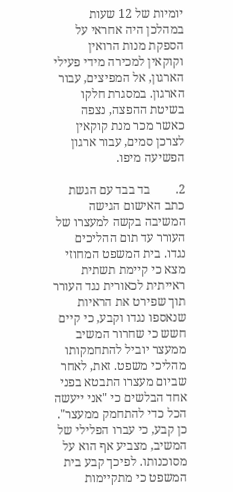יומיות של 12 שעות במהלכן היה אחראי על הספקת מנות הרואין וקוקאין למכירה מידי פעילי הארגון, אל המפיצים, עבור הארגון. במסגרת חלקו בשיטת ההפצה, נצפה כאשר מכר מנת קוקאין לצרכן סמים, עבור ארגון הפשיעה מיפו.

2.        בד בבד עם הגשת כתב האישום הגישה המשיבה בקשה למעצרו של העורר עד תום ההליכים נגדו. בית המשפט המחוזי מצא כי קיימת תשתית ראייתית לכאורית נגד העורר תוך שפירט את הראיות שנאספו נגדו וקבע, כי קיים חשש כי שחרור המשיב ממעצר יוביל להתחמקותו מהליכי משפט. זאת, לאחר שביום מעצרו התבטא בפני אחד הבלשים כי "אני ייעשה הכל כדי להתחמק ממעצר". כן קבע, כי עברו הפלילי של המשיב, מצביע אף הוא על מסוכנותו. לפיכך קבע בית המשפט כי מתקיימות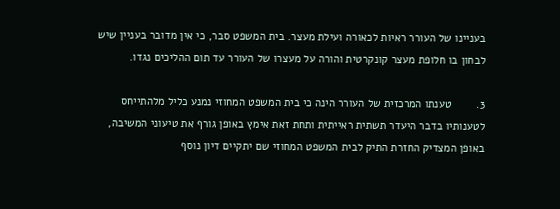בעניינו של העורר ראיות לכאורה ועילת מעצר. בית המשפט סבר, כי אין מדובר בעניין שיש לבחון בו חלופת מעצר קונקרטית והורה על מעצרו של העורר עד תום ההליכים נגדו.

3.        טענתו המרכזית של העורר הינה כי בית המשפט המחוזי נמנע כליל מלהתייחס לטענותיו בדבר היעדר תשתית ראייתית ותחת זאת אימץ באופן גורף את טיעוני המשיבה, באופן המצדיק החזרת התיק לבית המשפט המחוזי שם יתקיים דיון נוסף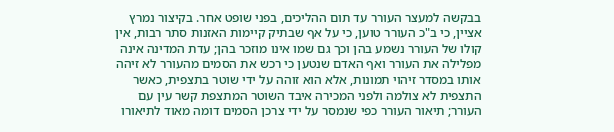בבקשה למעצר העורר עד תום ההליכים, בפני שופט אחר. בקיצור נמרץ אציין, כי ב"כ העורר טוען, כי על אף שבתיק קיימות האזנות סתר רבות, אין קולו של העורר נשמע בהן וכך גם שמו אינו מוזכר בהן; עדת המדינה אינה מפלילה את העורר ואף האדם שנטען כי רכש את הסמים מהעורר לא זיהה אותו במסדר זיהוי תמונות, אלא הוא זוהה על ידי שוטר בתצפית, כאשר התצפית לא צולמה ולפני המכירה איבד השוטר המתצפת קשר עין עם העורר; תיאור העורר כפי שנמסר על ידי צרכן הסמים דומה מאוד לתיאורו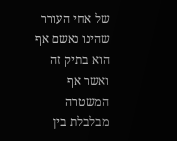של אחי העורר שהינו נאשם אף הוא בתיק זה ואשר אף המשטרה מבלבלת בין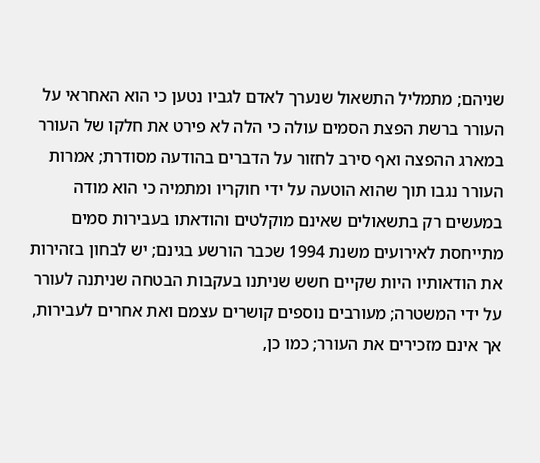שניהם; מתמליל התשאול שנערך לאדם לגביו נטען כי הוא האחראי על העורר ברשת הפצת הסמים עולה כי הלה לא פירט את חלקו של העורר במארג ההפצה ואף סירב לחזור על הדברים בהודעה מסודרת; אמרות העורר נגבו תוך שהוא הוטעה על ידי חוקריו ומתמיה כי הוא מודה במעשים רק בתשאולים שאינם מוקלטים והודאתו בעבירות סמים מתייחסת לאירועים משנת 1994 שכבר הורשע בגינם; יש לבחון בזהירות את הודאותיו היות שקיים חשש שניתנו בעקבות הבטחה שניתנה לעורר על ידי המשטרה; מעורבים נוספים קושרים עצמם ואת אחרים לעבירות, אך אינם מזכירים את העורר; כמו כן,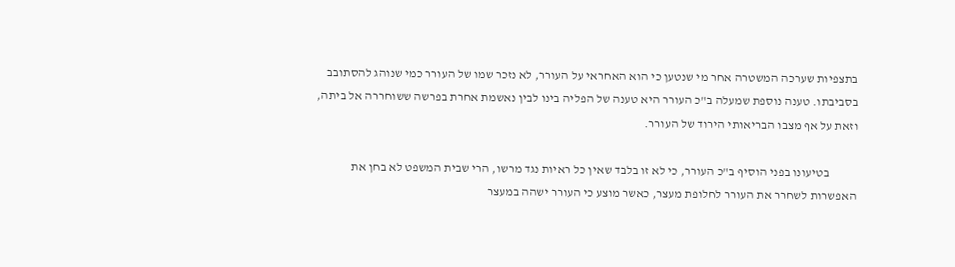בתצפיות שערכה המשטרה אחר מי שנטען כי הוא האחראי על העורר, לא נזכר שמו של העורר כמי שנוהג להסתובב בסביבתו. טענה נוספת שמעלה ב"כ העורר היא טענה של הפליה בינו לבין נאשמת אחרת בפרשה ששוחררה אל ביתה, וזאת על אף מצבו הבריאותי הירוד של העורר.

           בטיעונו בפני הוסיף ב"כ העורר, כי לא זו בלבד שאין כל ראיות נגד מרשו, הרי שבית המשפט לא בחן את האפשרות לשחרר את העורר לחלופת מעצר, כאשר מוצע כי העורר ישהה במעצר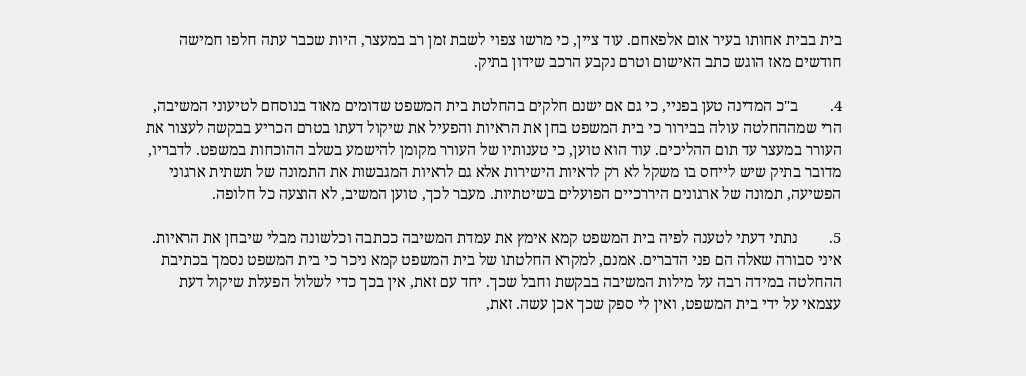בית בבית אחותו בעיר אום אלפאחם. עוד ציין, כי מרשו צפוי לשבת זמן רב במעצר, היות שכבר עתה חלפו חמישה חודשים מאז הוגש כתב האישום וטרם נקבע הרכב שידון בתיק.

4.        ב"כ המדינה טען בפניי, כי גם אם ישנם חלקים בהחלטת בית המשפט שדומים מאוד בנוסחם לטיעוני המשיבה, הרי שמההחלטה עולה בבירור כי בית המשפט בחן את הראיות והפעיל את שיקול דעתו בטרם הכריע בבקשה לעצור את העורר במעצר עד תום ההליכים. עוד הוא טוען, כי טענותיו של העורר מקומן להישמע בשלב ההוכחות במשפט. לדבריו, מדובר בתיק שיש לייחס בו משקל לא רק לראיות הישירות אלא גם לראיות המגבשות את התמונה של תשתית ארגוני הפשיעה, תמונה של ארגונים היררכיים הפועלים בשיטתיות. מעבר לכך, טוען המשיב, לא הוצעה כל חלופה.

5.        נתתי דעתי לטענה לפיה בית המשפט קמא אימץ את עמדת המשיבה ככתבה וכלשונה מבלי שיבחן את הראיות. איני סבורה שאלה הם פני הדברים. אמנם, למקרא החלטתו של בית המשפט קמא ניכר כי בית המשפט נסמך בכתיבת ההחלטה במידה רבה על מילות המשיבה בבקשת וחבל שכך. יחד עם זאת, אין בכך כדי לשלול הפעלת שיקול דעת עצמאי על ידי בית המשפט, ואין לי ספק שכך אכן עשה. זאת,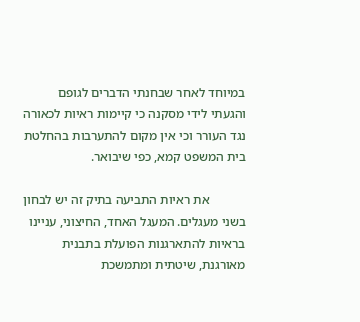במיוחד לאחר שבחנתי הדברים לגופם והגעתי לידי מסקנה כי קיימות ראיות לכאורה נגד העורר וכי אין מקום להתערבות בהחלטת בית המשפט קמא, כפי שיבואר.

           את ראיות התביעה בתיק זה יש לבחון בשני מעגלים. המעגל האחד, החיצוני, עניינו בראיות להתארגנות הפועלת בתבנית מאורגנת, שיטתית ומתמשכת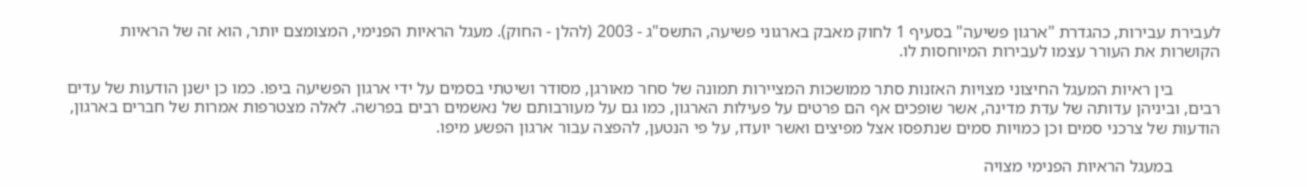לעבירת עבירות, כהגדרת "ארגון פשיעה" בסעיף 1 לחוק מאבק בארגוני פשיעה, התשס"ג - 2003 (להלן - החוק). מעגל הראיות הפנימי, המצומצם יותר, הוא זה של הראיות הקושרות את העורר עצמו לעבירות המיוחסות לו.

           בין ראיות המעגל החיצוני מצויות האזנות סתר ממושכות המציירות תמונה של סחר מאורגן, מסודר ושיטתי בסמים על ידי ארגון הפשיעה ביפו. כמו כן ישנן הודעות של עדים רבים, וביניהן עדותה של עדת מדינה, אשר שופכים אף הם פרטים על פעילות הארגון, כמו גם על מעורבותם של נאשמים רבים בפרשה. לאלה מצטרפות אמרות של חברים בארגון, הודעות של צרכני סמים וכן כמויות סמים שנתפסו אצל מפיצים ואשר יועדו, על פי הנטען, להפצה עבור ארגון הפשע מיפו.

           במעגל הראיות הפנימי מצויה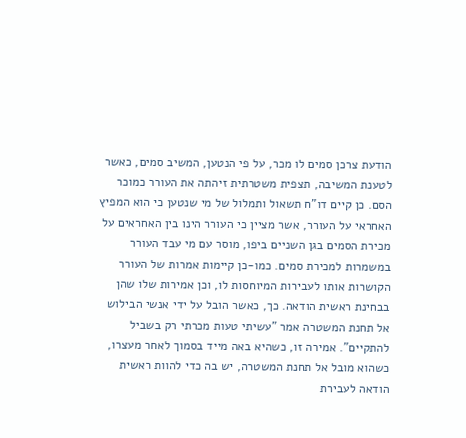הודעת צרכן סמים לו מכר, על פי הנטען, המשיב סמים, כאשר לטענת המשיבה, תצפית משטרתית זיהתה את העורר כמוכר הסם. כן קיים דו"ח תשאול ותמלול של מי שנטען כי הוא המפיץ האחראי על העורר, אשר מציין כי העורר הינו בין האחראים על מכירת הסמים בגן השניים ביפו, מוסר עם מי עבד העורר במשמרות למכירת סמים. כמו-כן קיימות אמרות של העורר הקושרות אותו לעבירות המיוחסות לו, וכן אמירות שלו שהן בבחינת ראשית הודאה. כך, כאשר הובל על ידי אנשי הבילוש אל תחנת המשטרה אמר "עשיתי טעות מכרתי רק בשביל להתקיים". אמירה זו, כשהיא באה מייד בסמוך לאחר מעצרו, כשהוא מובל אל תחנת המשטרה, יש בה כדי להוות ראשית הודאה לעבירת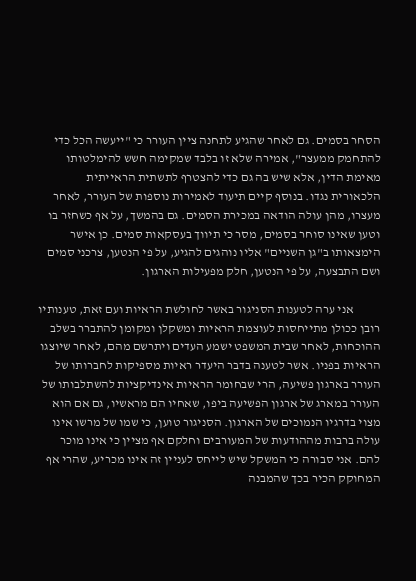הסחר בסמים. גם לאחר שהגיע לתחנה ציין העורר כי "ייעשה הכל כדי להתחמק ממעצר", אמירה שלא זו בלבד שמקימה חשש להימלטותו מאימת הדין, אלא שיש בה גם כדי להצטרף לתשתית הראייתית הלכאורית נגדו. בנוסף קיים תיעוד לאמירות נוספות של העורר, לאחר מעצרו, מהן עולה הודאה במכירת הסמים. גם בהמשך, על אף כשחזר בו וטען שאינו סוחר בסמים, מסר כי תיווך בעסקאות סמים. כן אישר הימצאותו ב"גן השניים" אליו נוהגים להגיע, על פי הנטען, צרכני סמים ושם התבצעה, על פי הנטען, חלק מפעילות הארגון.

           אני ערה לטענות הסניגור באשר לחולשת הראיות ועם זאת, טענותיו רובן ככולן מתייחסות לעוצמת הראיות ומשקלן ומקומן להתברר בשלב ההוכחות, לאחר שבית המשפט ישמע העדים ויתרשם מהם, לאחר שיוצגו הראיות בפניו. אשר לטענה בדבר היעדר ראיות מספיקות לחברותו של העורר בארגון פשיעה, הרי שבחומר הראיות אינדיקציות להשתלבותו של העורר במארג של ארגון הפשיעה ביפו, שאחיו הם מראשיו, גם אם הוא מצוי בדרגיו הנמוכים של הארגון. הסניגור טוען, כי שמו של מרשו אינו עולה ברבות מההודעות של המעורבים וחלקם אף מציין כי אינו מוכר להם. אני סבורה כי המשקל שיש לייחס לעניין זה אינו מכריע, שהרי אף המחוקק הכיר בכך שהמבנה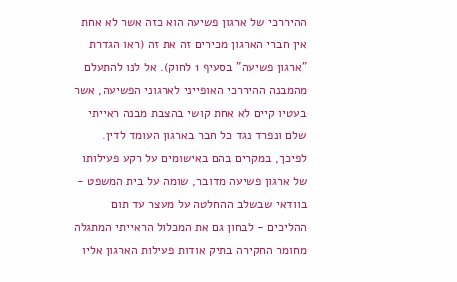ההיררכי של ארגון פשיעה הוא כזה אשר לא אחת אין חברי הארגון מכירים זה את זה (ראו הגדרת "ארגון פשיעה" בסעיף 1 לחוק). אל לנו להתעלם מהמבנה ההיררכי האופייני לארגוני הפשיעה, אשר בעטיו קיים לא אחת קושי בהצבת מבנה ראייתי שלם ונפרד נגד כל חבר בארגון העומד לדין. לפיכך, במקרים בהם באישומים על רקע פעילותו של ארגון פשיעה מדובר, שומה על בית המשפט - בוודאי שבשלב ההחלטה על מעצר עד תום ההליכים - לבחון גם את המכלול הראייתי המתגלה מחומר החקירה בתיק אודות פעילות הארגון אליו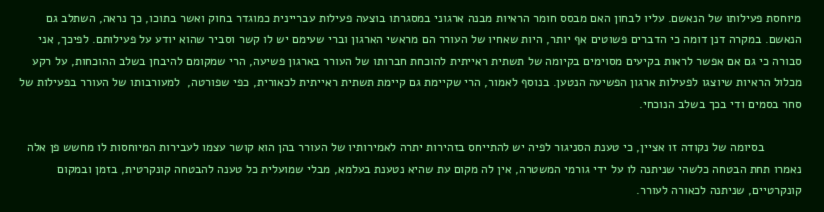מיוחסת פעילותו של הנאשם. עליו לבחון האם מבסס חומר הראיות מבנה ארגוני במסגרתו בוצעה פעילות עבריינית כמוגדר בחוק ואשר בתוכו, כך נראה, השתלב גם הנאשם. במקרה דנן דומה כי הדברים פשוטים אף יותר, היות שאחיו של העורר הם מראשי הארגון וברי שעימם יש לו קשר וסביר שהוא יודע על פעילותם. לפיכך, אני סבורה כי גם אם אפשר לראות בקיעים מסוימים בקיומה של תשתית ראייתית להוכחת חברותו של העורר בארגון פשיעה, הרי שמקומם להיבחן בשלב ההוכחות, על רקע מכלול הראיות שיוצגו לפעילות ארגון הפשיעה הנטען. בנוסף לאמור, הרי שקיימת גם קיימת תשתית ראייתית לכאורית, כפי שפורטה,  למעורבותו של העורר בפעילות של סחר בסמים ודי בכך בשלב הנוכחי.

           בסיומה של נקודה זו אציין, כי טענת הסניגור לפיה יש להתייחס בזהירות יתרה לאמירותיו של העורר בהן הוא קושר עצמו לעבירות המיוחסות לו מחשש פן אלה נאמרו תחת הבטחה כלשהי שניתנה לו על ידי גורמי המשטרה, אין לה מקום עת שהיא נטענת בעלמא, מבלי שמועלית כל טענה להבטחה קונקרטית, בזמן ובמקום קונקרטיים, שניתנה לכאורה לעורר.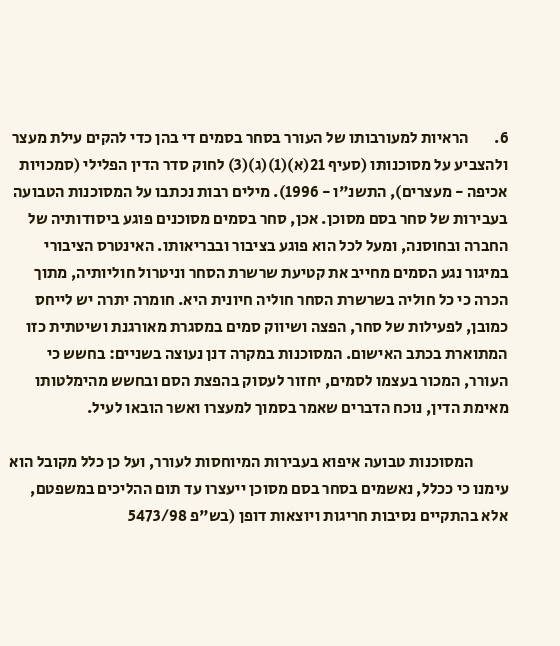6.        הראיות למעורבותו של העורר בסחר בסמים די בהן כדי להקים עילת מעצר ולהצביע על מסוכנותו (סעיף 21(א)(1)(ג)(3) לחוק סדר הדין הפלילי (סמכויות אכיפה - מעצרים), התשנ"ו - 1996). מילים רבות נכתבו על המסוכנות הטבועה בעבירות של סחר בסם מסוכן. אכן, סחר בסמים מסוכנים פוגע ביסודותיה של החברה ובחוסנה, ומעל לכל הוא פוגע בציבור ובבריאותו. האינטרס הציבורי במיגור נגע הסמים מחייב את קטיעת שרשרת הסחר וניטרול חוליותיה, מתוך הכרה כי כל חוליה בשרשרת הסחר חוליה חיונית היא. חומרה יתרה יש לייחס כמובן, לפעילות של סחר, הפצה ושיווק סמים במסגרת מאורגנת ושיטתית כזו המתוארת בכתב האישום. המסוכנות במקרה דנן נעוצה בשניים: בחשש כי העורר, המכור בעצמו לסמים, יחזור לעסוק בהפצת הסם ובחשש מהימלטותו מאימת הדין, נוכח הדברים שאמר בסמוך למעצרו ואשר הובאו לעיל.

           המסוכנות טבועה איפוא בעבירות המיוחסות לעורר, ועל כן כלל מקובל הוא עימנו כי ככלל, נאשמים בסחר בסם מסוכן ייעצרו עד תום ההליכים במשפטם, אלא בהתקיים נסיבות חריגות ויוצאות דופן (בש"פ 5473/98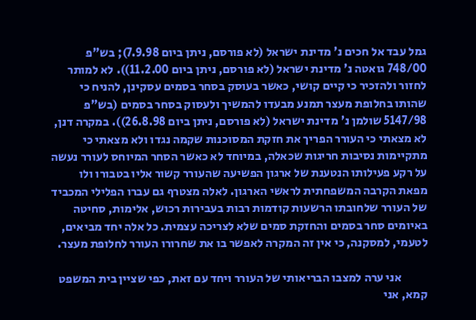גמל עבד אל חכים נ' מדינת ישראל (לא פורסם, ניתן ביום 7.9.98); בש"פ 748/00 גואטה נ' מדינת ישראל (לא פורסם, ניתן ביום 11.2.00)). לא למותר לחזור ולהזכיר כי קיים קושי, כאשר בעוסק בסחר בסמים עסקינן, להניח כי שהותו בחלופת מעצר תמנע מבעדו להמשיך ולעסוק בסחר בסמים (בש"פ 5147/98 שולמן נ' מדינת ישראל (לא פורסם, ניתן ביום 26.8.98)). במקרה דנן, לא מצאתי כי העורר הפריך את חזקת המסוכנות שקמה נגדו ולא מצאתי כי מתקיימות נסיבות חריגות שכאלה, במיוחד לא כאשר הסחר המיוחס לעורר נעשה על רקע פעילותו הנטענת של ארגון הפשיעה שהעורר קשור אליו בטבורו ולו מפאת הקרבה המשפחתית לראשי הארגון. לאלה מצטרף גם עברו הפלילי המכביד של העורר שלחובתו הרשעות קודמות רבות בעבירות רכוש, אלימות, סחיטה באיומים סחר בסמים והחזקת סמים שלא לצריכה עצמית. כל אלה יחד מביאים, לטעמי, למסקנה, כי אין זה המקרה לאפשר בו את שחרורו העורר לחלופת מעצר.

           אני ערה למצבו הבריאותי של העורר ויחד עם זאת, כפי שציין בית המשפט קמא, אני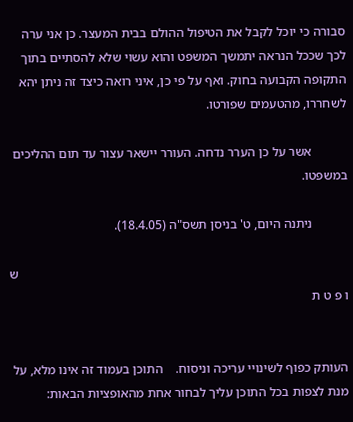סבורה כי יוכל לקבל את הטיפול ההולם בבית המעצר. כן אני ערה לכך שככל הנראה יתמשך המשפט והוא עשוי שלא להסתיים בתוך התקופה הקבועה בחוק. ואף על פי כן, איני רואה כיצד זה ניתן יהא לשחררו, מהטעמים שפורטו.

           אשר על כן הערר נדחה. העורר יישאר עצור עד תום ההליכים במשפטו.

           ניתנה היום, ט' בניסן תשס"ה (18.4.05).

                                                                                                      ש ו פ ט ת


העותק כפוף לשינויי עריכה וניסוח.    התוכן בעמוד זה אינו מלא, על מנת לצפות בכל התוכן עליך לבחור אחת מהאופציות הבאות: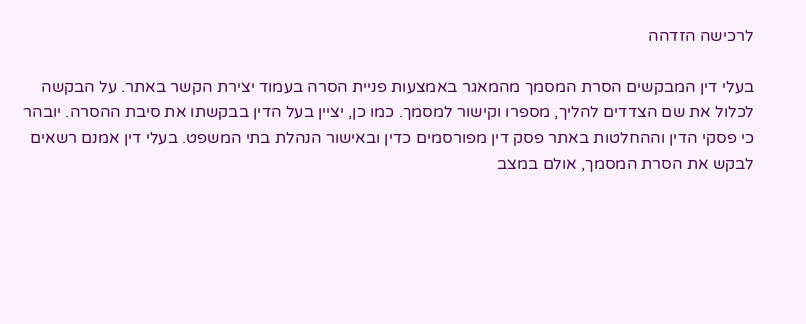לרכישה הזדהה

בעלי דין המבקשים הסרת המסמך מהמאגר באמצעות פניית הסרה בעמוד יצירת הקשר באתר. על הבקשה לכלול את שם הצדדים להליך, מספרו וקישור למסמך. כמו כן, יציין בעל הדין בבקשתו את סיבת ההסרה. יובהר כי פסקי הדין וההחלטות באתר פסק דין מפורסמים כדין ובאישור הנהלת בתי המשפט. בעלי דין אמנם רשאים לבקש את הסרת המסמך, אולם במצב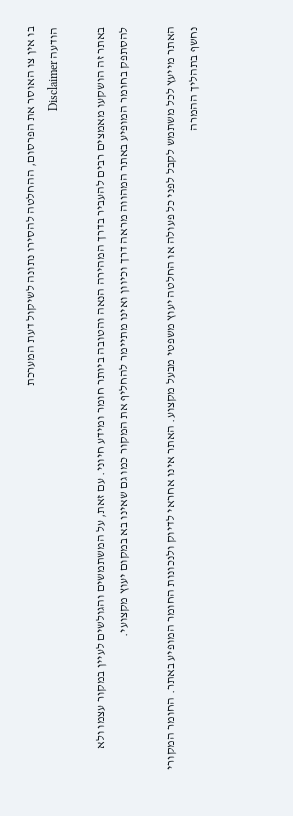בו אין צו האוסר את הפרסום, ההחלטה להסירו נתונה לשיקול דעת המערכת
הודעה Disclaimer

באתר זה הושקעו מאמצים רבים להעביר בדרך המהירה הנאה והטובה ביותר חומר ומידע חיוני. עם זאת, על המשתמשים והגולשים לעיין במקור עצמו ולא להסתפק בחומר המופיע באתר המהווה מראה דרך וכיוון ואינו מתיימר להחליף את המקור כמו גם שאינו בא במקום יעוץ מקצועי.

האתר מייעץ לכל משתמש לקבל לפני כל פעולה או החלטה יעוץ משפטי מבעל מקצוע. האתר אינו אחראי לדיוק ולנכונות החומר המופיע באתר. החומר המקורי נחשף בתהליך ההמרה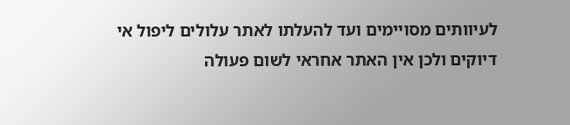לעיוותים מסויימים ועד להעלתו לאתר עלולים ליפול אי דיוקים ולכן אין האתר אחראי לשום פעולה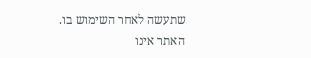שתעשה לאחר השימוש בו. האתר אינו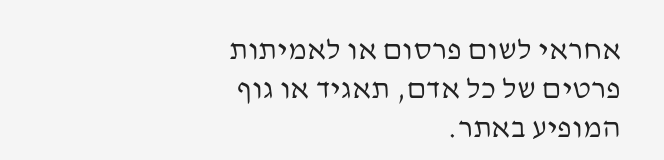אחראי לשום פרסום או לאמיתות פרטים של כל אדם, תאגיד או גוף המופיע באתר.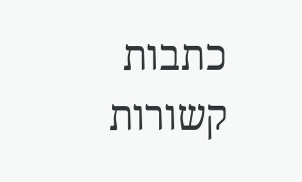כתבות קשורות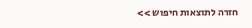חזרה לתוצאות חיפוש >>